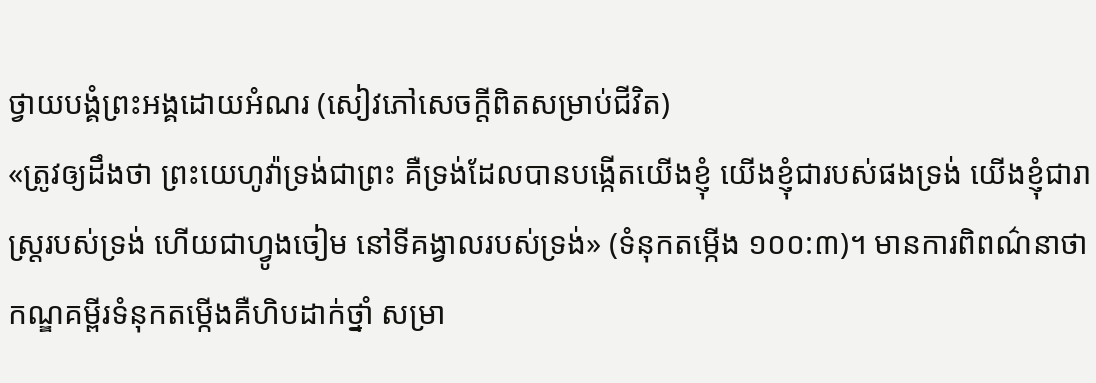ថ្វាយបង្គំព្រះអង្គដោយអំណរ (សៀវភៅសេចក្ដីពិតសម្រាប់ជីវិត)
«ត្រូវឲ្យដឹងថា ព្រះយេហូវ៉ាទ្រង់ជាព្រះ គឺទ្រង់ដែលបានបង្កើតយើងខ្ញុំ យើងខ្ញុំជារបស់ផងទ្រង់ យើងខ្ញុំជារាស្ត្ររបស់ទ្រង់ ហើយជាហ្វូងចៀម នៅទីគង្វាលរបស់ទ្រង់» (ទំនុកតម្កើង ១០០:៣)។ មានការពិពណ៌នាថា កណ្ឌគម្ពីរទំនុកតម្កើងគឺហិបដាក់ថ្នាំ សម្រា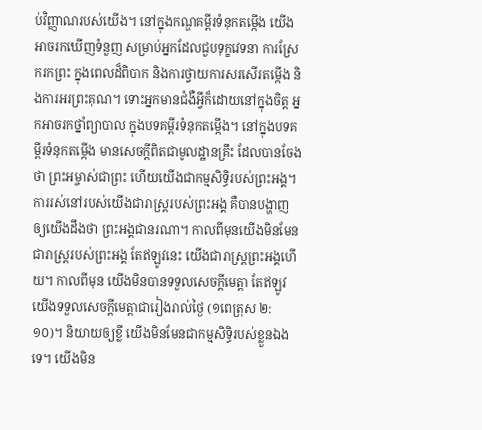ប់វិញ្ញាណរបស់យើង។ នៅក្នុងកណ្ឌគម្ពីរទំនុកតម្កើង យើងអាចរកឃើញទំនួញ សម្រាប់អ្នកដែលជួបទុក្ខវេទនា ការស្រែករកព្រះ ក្នុងពេលដ៏ពិបាក និងការថ្វាយការសរសើរតម្កើង និងការអរព្រះគុណ។ ទោះអ្នកមានជំងឺអ្វីក៏ដោយនៅក្នុងចិត្ត អ្នកអាចរកថ្នាំព្យាបាល ក្នុងបទគម្ពីរទំនុកតម្កើង។ នៅក្នុងបទគម្ពីរទំនុកតម្កើង មានសេចក្តីពិតជាមូលដ្ឋានគ្រឹះ ដែលបានចែងថា ព្រះអម្ចាស់ជាព្រះ ហើយយើងជាកម្មសិទ្ធិរបស់ព្រះអង្គ។ ការរស់នៅរបស់យើងជារាស្ត្ររបស់ព្រះអង្គ គឺបានបង្ហាញឲ្យយើងដឹងថា ព្រះអង្គជានរណា។ កាលពីមុនយើងមិនមែនជារាស្ត្ររបស់ព្រះអង្គ តែឥឡូវនេះ យើងជារាស្ត្រព្រះអង្គហើយ។ កាលពីមុន យើងមិនបានទទួលសេចក្តីមេត្តា តែឥឡូវយើងទទួលសេចក្តីមេត្តាជារៀងរាល់ថ្ងៃ (១ពេត្រុស ២:១០)។ និយាយឲ្យខ្លី យើងមិនមែនជាកម្មសិទ្ធិរបស់ខ្លួនឯងទេ។ យើងមិន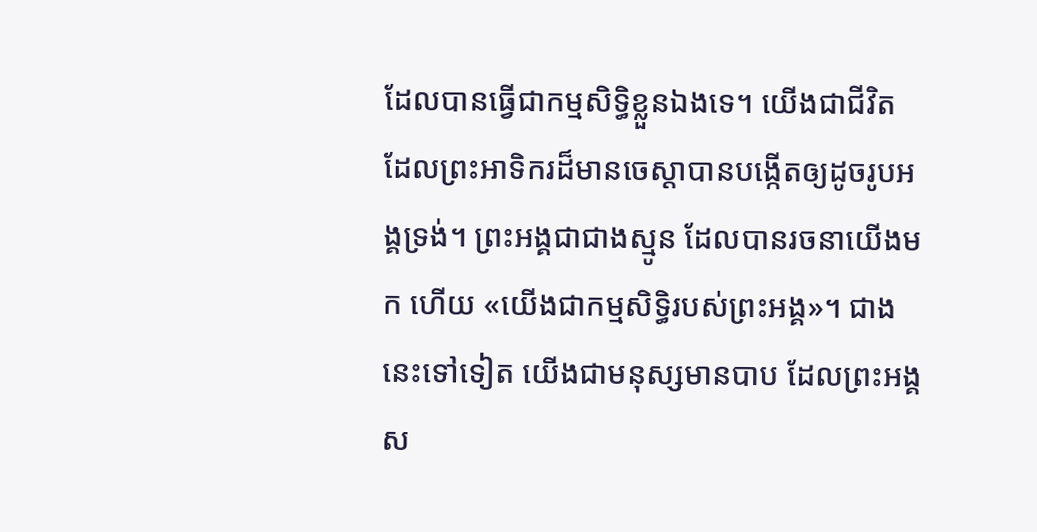ដែលបានធ្វើជាកម្មសិទ្ធិខ្លួនឯងទេ។ យើងជាជីវិត ដែលព្រះអាទិករដ៏មានចេស្ដាបានបង្កើតឲ្យដូចរូបអង្គទ្រង់។ ព្រះអង្គជាជាងស្មូន ដែលបានរចនាយើងមក ហើយ «យើងជាកម្មសិទ្ធិរបស់ព្រះអង្គ»។ ជាងនេះទៅទៀត យើងជាមនុស្សមានបាប ដែលព្រះអង្គស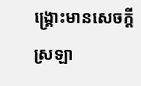ង្គ្រោះមានសេចក្តីស្រឡា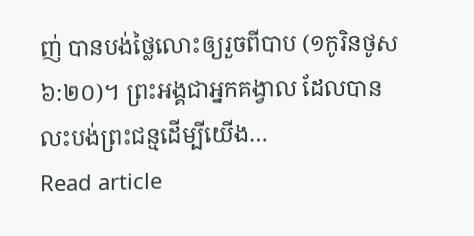ញ់ បានបង់ថ្លៃលោះឲ្យរួចពីបាប (១កូរិនថូស ៦:២០)។ ព្រះអង្គជាអ្នកគង្វាល ដែលបានលះបង់ព្រះជន្មដើម្បីយើង…
Read article